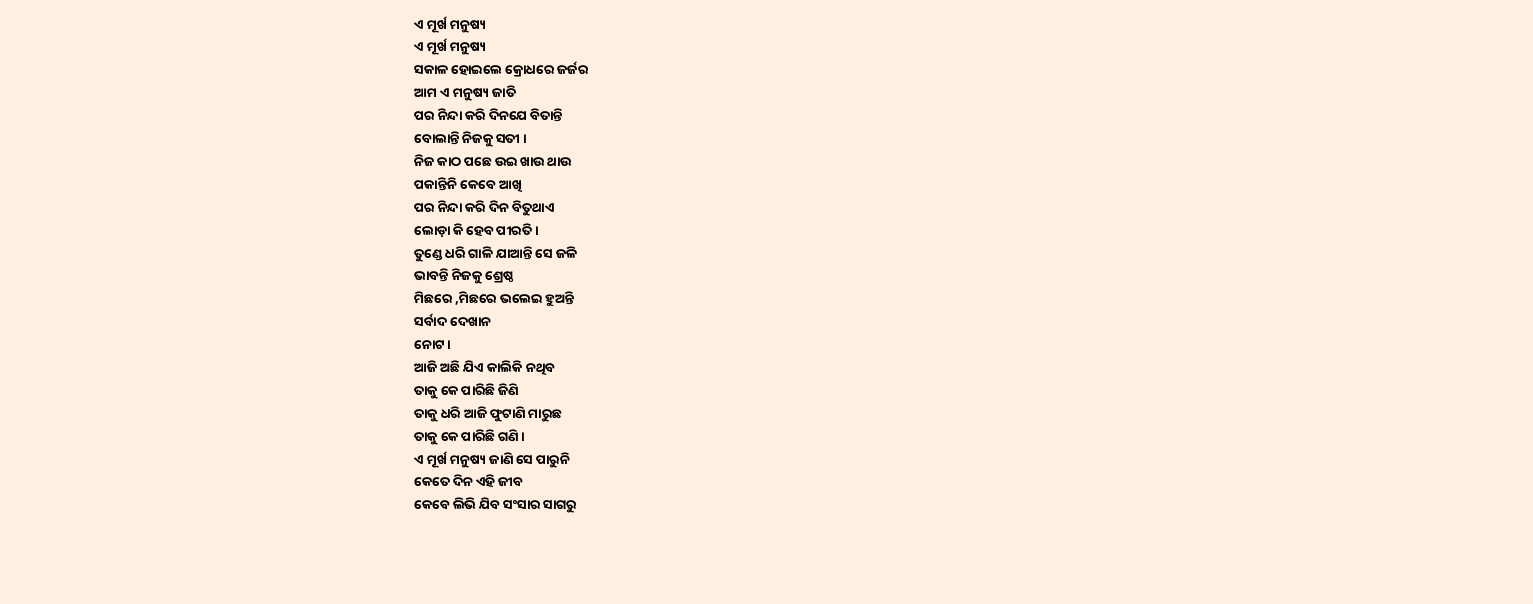ଏ ମୂର୍ଖ ମନୁଷ୍ୟ
ଏ ମୂର୍ଖ ମନୁଷ୍ୟ
ସକାଳ ହୋଇଲେ କ୍ରୋଧରେ ଜର୍ଜର
ଆମ ଏ ମନୁଷ୍ୟ ଜାତି
ପର ନିନ୍ଦା କରି ଦିନଯେ ବିତାନ୍ତି
ବୋଲାନ୍ତି ନିଜକୁ ସତୀ ।
ନିଜ କାଠ ପଛେ ଉଇ ଖାଉ ଥାଉ
ପକାନ୍ତିନି କେବେ ଆଖି
ପର ନିନ୍ଦା କରି ଦିନ ବିତୁଥାଏ
ଲୋଡ଼ା କି ହେବ ପୀରତି ।
ତୁଣ୍ଡେ ଧରି ଗାଳି ଯାଆନ୍ତି ସେ ଜଳି
ଭାବନ୍ତି ନିଜକୁ ଶ୍ରେଷ୍ଠ
ମିଛରେ ,ମିଛରେ ଭଲେଇ ହୁଅନ୍ତି
ସର୍ବାଦ ଦେଖାନ
ନୋଟ ।
ଆଜି ଅଛି ଯିଏ କାଲିକି ନଥିବ
ତାକୁ କେ ପାରିଛି ଜିଣି
ତାକୁ ଧରି ଆଜି ଫୁଟାଣି ମାରୁଛ
ତାକୁ କେ ପାରିଛି ଗଣି ।
ଏ ମୂର୍ଖ ମନୁଷ୍ୟ ଜାଣି ସେ ପାରୁନି
କେତେ ଦିନ ଏହି ଜୀବ
କେବେ ଲିଭି ଯିବ ସଂସାର ସାଗରୁ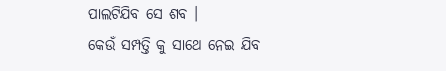ପାଲଟିଯିବ ସେ ଶବ ।
କେଉଁ ସମ୍ପତ୍ତି କୁ ସାଥେ ନେଇ ଯିବ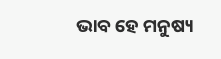ଭାବ ହେ ମନୁଷ୍ୟ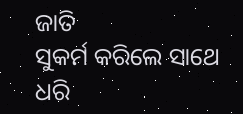ଜାତି
ସୁକର୍ମ କରିଲେ ସାଥେ ଧରି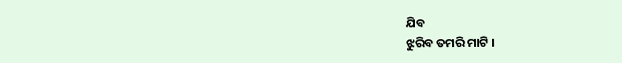ଯିବ
ଝୁରିବ ତମରି ମାଟି ।